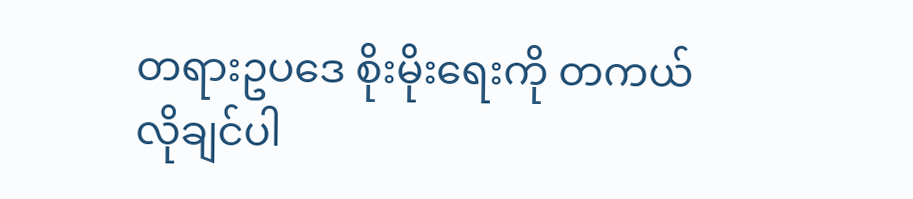တရားဥပဒေ စိုးမိုးရေးကို တကယ်လိုချင်ပါ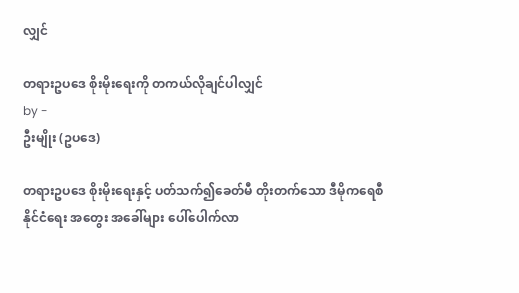လျှင်

တရားဥပဒေ စိုးမိုးရေးကို တကယ်လိုချင်ပါလျှင်
by -
ဦးမျိုး (ဥပဒေ)

တရားဥပဒေ စိုးမိုးရေးနှင့် ပတ်သက်၍ခေတ်မီ တိုးတက်သော ဒီမိုကရေစီ နိုင်ငံရေး အတွေး အခေါ်များ ပေါ်ပေါက်လာ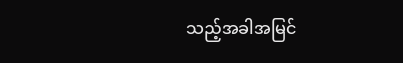သည့်အခါအမြင်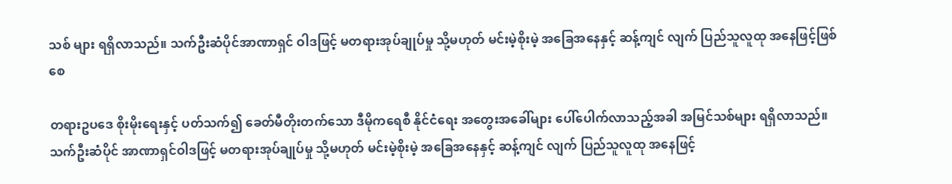သစ် များ ရရှိလာသည်။ သက်ဦးဆံပိုင်အာဏာရှင် ဝါဒဖြင့် မတရားအုပ်ချုပ်မှု သို့မဟုတ် မင်းမဲ့စိုးမဲ့ အခြေအနေနှင့် ဆန့်ကျင် လျက် ပြည်သူလူထု အနေဖြင့်ဖြစ်စေ

တရားဥပဒေ စိုးမိုးရေးနှင့် ပတ်သက်၍ ခေတ်မီတိုးတက်သော ဒီမိုကရေစီ နိုင်ငံရေး အတွေးအခေါ်များ ပေါ်ပေါက်လာသည့်အခါ အမြင်သစ်များ ရရှိလာသည်။ သက်ဦးဆံပိုင် အာဏာရှင်ဝါဒဖြင့် မတရားအုပ်ချုပ်မှု သို့မဟုတ် မင်းမဲ့စိုးမဲ့ အခြေအနေနှင့် ဆန့်ကျင် လျက် ပြည်သူလူထု အနေဖြင့်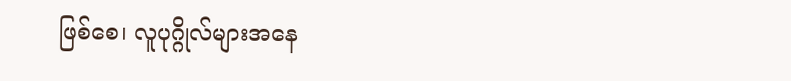ဖြစ်စေ၊ လူပုဂ္ဂိုလ်များအနေ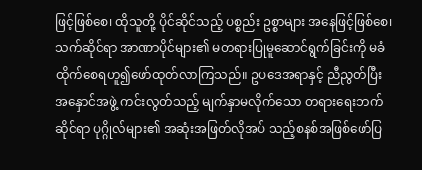ဖြင့်ဖြစ်စေ၊ ထိုသူတို့ ပိုင်ဆိုင်သည့် ပစ္စည်း ဥစ္စာများ အနေဖြင့်ဖြစ်စေ၊ သက်ဆိုင်ရာ အာဏာပိုင်များ၏ မတရားပြုမူဆောင်ရွက်ခြင်းကို မခံထိုက်စေရဟူ၍ဖော်ထုတ်လာကြသည်။ ဥပဒေအရာနှင့် ညီညွတ်ပြီး အနှောင်အဖွဲ့ ကင်းလွတ်သည့် မျက်နှာမလိုက်သော တရားရေးဘက် ဆိုင်ရာ ပုဂ္ဂိုလ်များ၏ အဆုံးအဖြတ်လိုအပ် သည့်စနစ်အဖြစ်ဖော်ပြ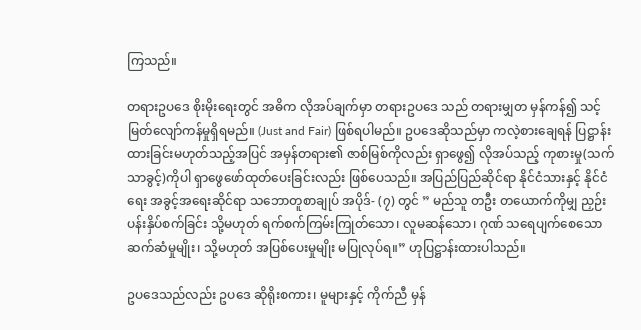ကြသည်။

တရားဥပဒေ စိုးမိုးရေးတွင် အဓိက လိုအပ်ချက်မှာ တရားဥပဒေ သည် တရားမျှတ မှန်ကန်၍ သင့်မြတ်လျော်ကန်မှုရှိရမည်။ (Just and Fair) ဖြစ်ရပါမည်။ ဥပဒေဆိုသည်မှာ ကလဲ့စားချေရန် ပြဋ္ဌာန်းထားခြင်းမဟုတ်သည့်အပြင် အမှန်တရား၏ ဇာစ်မြစ်ကိုလည်း ရှာဖွေ၍ လိုအပ်သည့် ကုစားမှု(သက်သာခွင့်)ကိုပါ ရှာဖွေဖော်ထုတ်ပေးခြင်းလည်း ဖြစ်ပေသည်။ အပြည်ပြည်ဆိုင်ရာ နိုင်ငံသားနှင့် နိုင်ငံရေး အခွင့်အရေးဆိုင်ရာ သဘောတူစာချုပ် အပိုဒ်- (၇) တွင် ” မည်သူ တဦး တယောက်ကိုမျှ ညှဉ်းပန်းနှိပ်စက်ခြင်း သို့မဟုတ် ရက်စက်ကြမ်းကြုတ်သော၊ လူမဆန်သော၊ ဂုဏ် သရေပျက်စေသော ဆက်ဆံမှုမျိုး၊ သို့မဟုတ် အပြစ်ပေးမှုမျိုး မပြုလုပ်ရ။” ဟုပြဋ္ဌာန်းထားပါသည်။

ဥပဒေသည်လည်း ဥပဒေ ဆိုရိုးစကား၊ မူများနှင့် ကိုက်ညီ မှန်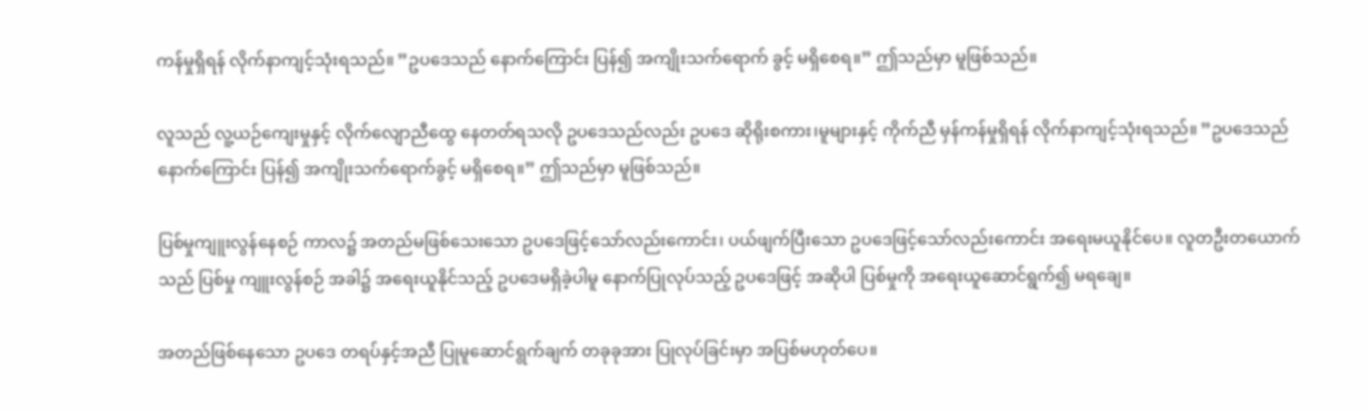ကန်မှုရှိရန် လိုက်နာကျင့်သုံးရသည်။ ”ဥပဒေသည် နောက်ကြောင်း ပြန်၍ အကျိုးသက်ရောက် ခွင့် မရှိစေရ။” ဤသည်မှာ မူဖြစ်သည်။

လူသည် လူ့ယဉ်ကျေးမှုနှင့် လိုက်လျောညီထွေ နေတတ်ရသလို ဥပဒေသည်လည်း ဥပဒေ ဆိုရိုးစကား၊မူများနှင့် ကိုက်ညီ မှန်ကန်မှုရှိရန် လိုက်နာကျင့်သုံးရသည်။ ”ဥပဒေသည် နောက်ကြောင်း ပြန်၍ အကျိုးသက်ရောက်ခွင့် မရှိစေရ။” ဤသည်မှာ မူဖြစ်သည်။

ပြစ်မှုကျူးလွန်နေစဉ် ကာလ၌ အတည်မဖြစ်သေးသော ဥပဒေဖြင့်သော်လည်းကောင်း၊ ပယ်ဖျက်ပြီးသော ဥပဒေဖြင့်သော်လည်းကောင်း အရေးမယူနိုင်ပေ။ လူတဦးတယောက်သည် ပြစ်မှု ကျူးလွန်စဉ် အခါ၌ အရေးယူနိုင်သည့် ဥပဒေမရှိခဲ့ပါမူ နောက်ပြုလုပ်သည့် ဥပဒေဖြင့် အဆိုပါ ပြစ်မှုကို အရေးယူဆောင်ရွက်၍ မရချေ။

အတည်ဖြစ်နေသော ဥပဒေ တရပ်နှင့်အညီ ပြုမူဆောင်ရွက်ချက် တခုခုအား ပြုလုပ်ခြင်းမှာ အပြစ်မဟုတ်ပေ။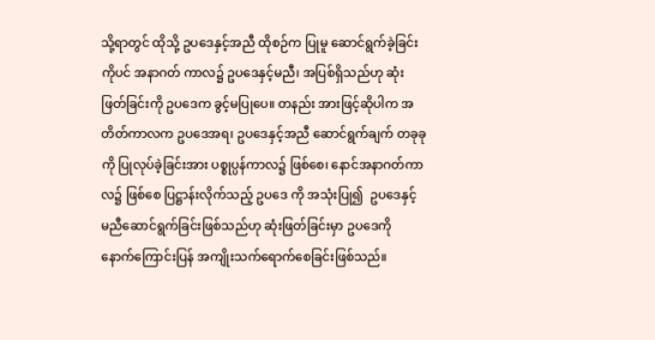သို့ရာတွင် ထိုသို့ ဥပဒေနှင့်အညီ ထိုစဉ်က ပြုမူ ဆောင်ရွက်ခဲ့ခြင်းကိုပင် အနာဂတ် ကာလ၌ ဥပဒေနှင့်မညီ၊ အပြစ်ရှိသည်ဟု ဆုံးဖြတ်ခြင်းကို ဥပဒေက ခွင့်မပြုပေ။ တနည်း အားဖြင့်ဆိုပါက အတိတ်ကာလက ဥပဒေအရ၊ ဥပဒေနှင့်အညီ ဆောင်ရွက်ချက် တခုခုကို ပြုလုပ်ခဲ့ခြင်းအား ပစ္စုပ္ပန်ကာလ၌ ဖြစ်စေ၊ နောင်အနာဂတ်ကာလ၌ ဖြစ်စေ ပြဋ္ဌာန်းလိုက်သည့် ဥပဒေ ကို အသုံးပြု၍  ဥပဒေနှင့် မညီဆောင်ရွက်ခြင်းဖြစ်သည်ဟု ဆုံးဖြတ်ခြင်းမှာ ဥပဒေကို နောက်ကြောင်းပြန် အကျိုးသက်ရောက်စေခြင်းဖြစ်သည်။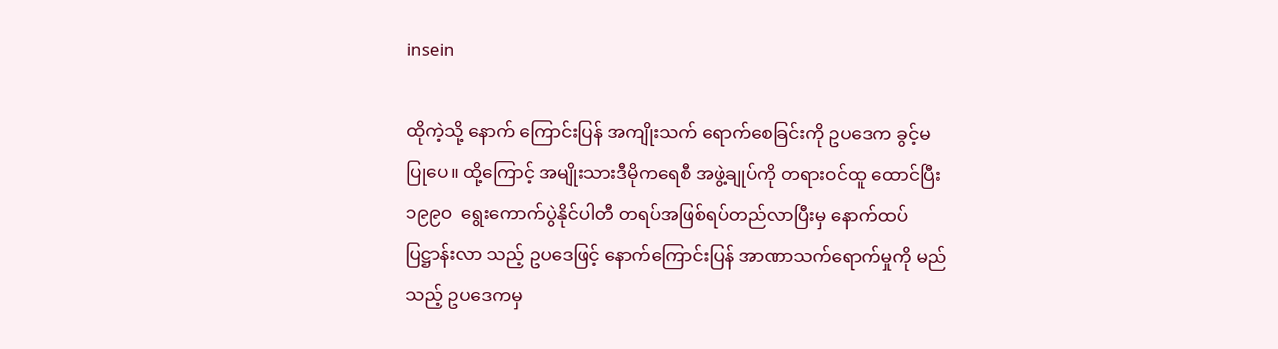insein

ထိုကဲ့သို့ နောက် ကြောင်းပြန် အကျိုးသက် ရောက်စေခြင်းကို ဥပဒေက ခွင့်မပြုပေ။ ထို့ကြောင့် အမျိုးသားဒီမိုကရေစီ အဖွဲ့ချုပ်ကို တရားဝင်ထူ ထောင်ပြီး ၁၉၉ဝ  ရွေးကောက်ပွဲနိုင်ပါတီ တရပ်အဖြစ်ရပ်တည်လာပြီးမှ နောက်ထပ်ပြဋ္ဌာန်းလာ သည့် ဥပဒေဖြင့် နောက်ကြောင်းပြန် အာဏာသက်ရောက်မှုကို မည်သည့် ဥပဒေကမှ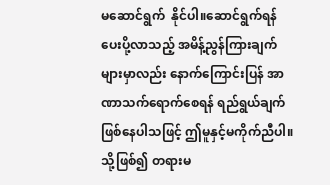မဆောင်ရွက်  နိုင်ပါ။ဆောင်ရွက်ရန် ပေးပို့လာသည့် အမိန့်ညွန်ကြားချက်များမှာလည်း နောက်ကြောင်းပြန် အာဏာသက်ရောက်စေရန် ရည်ရွယ်ချက်ဖြစ်နေပါသဖြင့် ဤမူနှင့်မကိုက်ညီပါ။ သို့ဖြစ်၍ တရားမ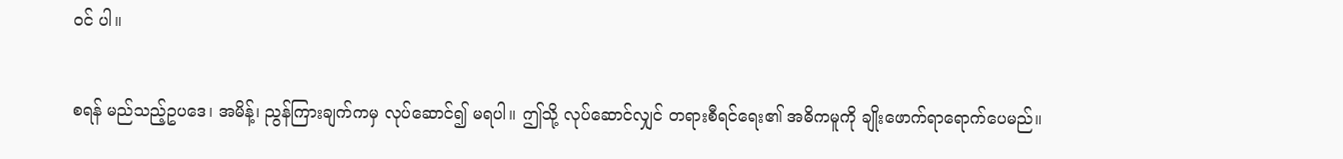ဝင် ပါ။

စရန် မည်သည့်ဥပဒေ၊ အမိန့်၊ ညွန်ကြားချက်ကမှ လုပ်ဆောင်၍ မရပါ။ ဤသို့ လုပ်ဆောင်လျှင် တရားစီရင်ရေး၏ အဓိကမူကို ချိုးဖောက်ရာရောက်ပေမည်။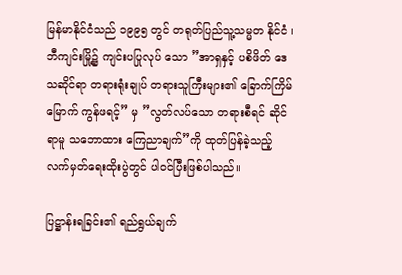မြန်မာနိုင်ငံသည် ၁၉၉၅ တွင် တရုတ်ပြည်သူ့သမ္မတ နိုင်ငံ ၊ ဘီကျင်းမြို့၌ ကျင်းပပြုလုပ် သော ”အာရှနှင့် ပစိဖိတ် ဒေသဆိုင်ရာ တရားရုံးချုပ် တရားသူကြီးများ၏ ခြောက်ကြိမ်မြောက် ကွန်ဖရင့်” မှ ”လွတ်လပ်သော တရားစီရင် ဆိုင်ရာမူ သဘောထား ကြေညာချက်”ကို ထုတ်ပြန်ခဲ့သည့် လက်မှတ်ရေးထိုးပွဲတွင် ပါဝင်ပြီးဖြစ်ပါသည်။

ပြဋ္ဌာန်းရခြင်း၏ ရည်ရွယ်ချက်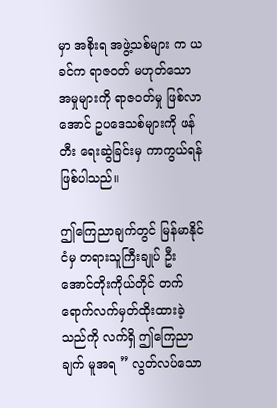မှာ အစိုးရ အဖွဲ့သစ်များ က ယခင်က ရာဇဝတ် မဟုတ်သော အမှုများကို ရာဇဝတ်မှု ဖြစ်လာအောင် ဥပဒေသစ်များကို ဖန်တီး ရေးဆွဲခြင်းမှ ကာကွယ်ရန်ဖြစ်ပါသည်။

ဤကြေညာချက်တွင် မြန်မာနိုင်ငံမှ တရားသူကြီးချုပ် ဦးအောင်တိုးကိုယ်တိုင် တက်ရောက်လက်မှတ်ထိုးထားခဲ့သည်ကို လက်ရှိ ဤကြေညာချက် မူအရ ” လွတ်လပ်သော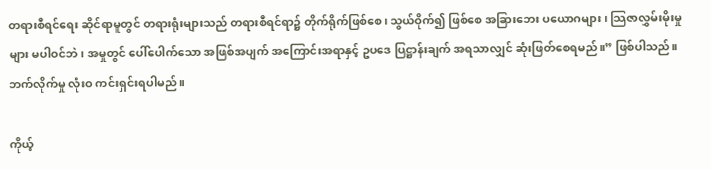တရားစီရင်ရေး ဆိုင်ရာမူတွင် တရားရုံးများသည် တရားစီရင်ရာ၌ တိုက်ရိုက်ဖြစ်စေ၊ သွယ်ဝိုက်၍ ဖြစ်စေ အခြားဘေး ပယောဂများ ၊ သြဇာလွှမ်းမိုးမှုများ မပါဝင်ဘဲ၊ အမှုတွင် ပေါ်ပေါက်သော အဖြစ်အပျက် အကြောင်းအရာနှင့် ဥပဒေ ပြဋ္ဌာန်းချက် အရသာလျှင် ဆုံးဖြတ်စေရမည်။” ဖြစ်ပါသည်။ ဘက်လိုက်မှု လုံးဝ ကင်းရှင်းရပါမည်။

ကိုယ့်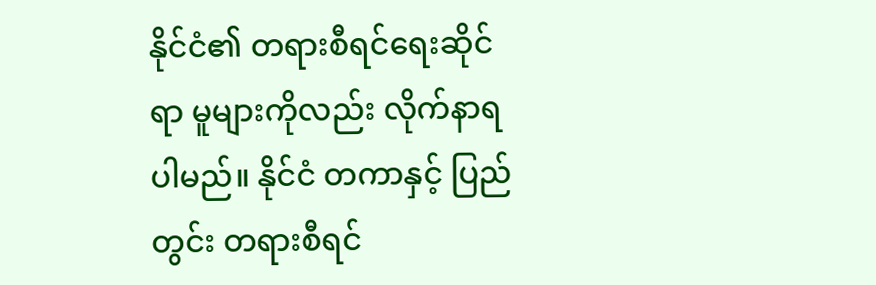နိုင်ငံ၏ တရားစီရင်ရေးဆိုင်ရာ မူများကိုလည်း လိုက်နာရပါမည်။ နိုင်ငံ တကာနှင့် ပြည်တွင်း တရားစီရင်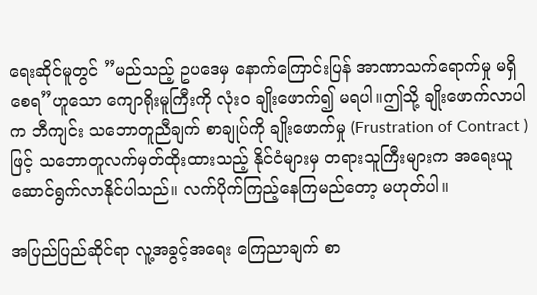ရေးဆိုင်မူတွင် ”မည်သည့် ဥပဒေမှ နောက်ကြောင်းပြန် အာဏာသက်ရောက်မှု မရှိစေရ”ဟူသော ကျောရိုးမူကြီးကို လုံးဝ ချိုးဖောက်၍ မရပါ။ဤသို့ ချိုးဖောက်လာပါက ဘီကျင်း သဘောတူညီချက် စာချုပ်ကို ချိုးဖောက်မှု (Frustration of Contract ) ဖြင့် သဘောတူလက်မှတ်ထိုးထားသည့် နိုင်ငံများမှ တရားသူကြီးများက အရေးယူ ဆောင်ရွက်လာနိုင်ပါသည်။ လက်ပိုက်ကြည့်နေကြမည်တော့ မဟုတ်ပါ။

အပြည်ပြည်ဆိုင်ရာ လူ့အခွင့်အရေး ကြေညာချက် စာ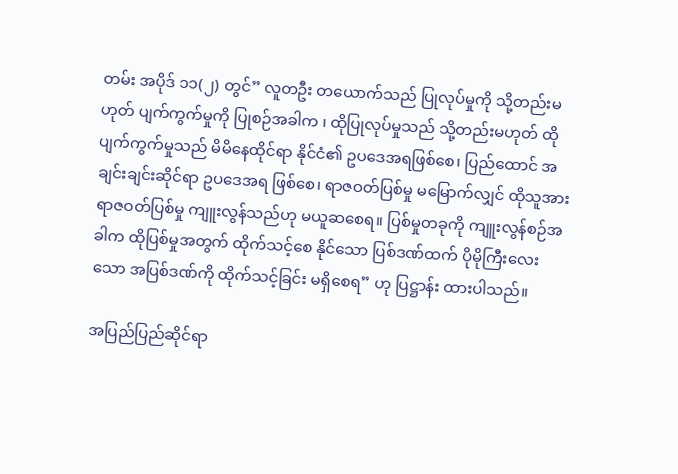တမ်း အပိုဒ် ၁၁(၂) တွင်” လူတဦး တယောက်သည် ပြုလုပ်မှုကို သို့တည်းမဟုတ် ပျက်ကွက်မှုကို ပြုစဉ်အခါက ၊ ထိုပြုလုပ်မှုသည် သို့တည်းမဟုတ် ထိုပျက်ကွက်မှုသည် မိမိနေထိုင်ရာ နိုင်ငံ၏ ဥပဒေအရဖြစ်စေ၊ ပြည်ထောင် အချင်းချင်းဆိုင်ရာ ဥပဒေအရ ဖြစ်စေ၊ ရာဇဝတ်ပြစ်မှု မမြောက်လျှင် ထိုသူအား ရာဇဝတ်ပြစ်မှု ကျူးလွန်သည်ဟု မယူဆစေရ။ ပြစ်မှုတခုကို ကျူးလွန်စဉ်အခါက ထိုပြစ်မှုအတွက် ထိုက်သင့်စေ နိုင်သော ပြစ်ဒဏ်ထက် ပိုမိုကြီးလေးသော အပြစ်ဒဏ်ကို ထိုက်သင့်ခြင်း မရှိစေရ” ဟု ပြဋ္ဌာန်း ထားပါသည်။

အပြည်ပြည်ဆိုင်ရာ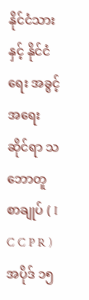နိုင်ငံသားနှင့် နိုင်ငံရေး အခွင့်အရေးဆိုင်ရာ သဘောတူစာချုပ် ( I C C P R ) အပိုဒ် ၁၅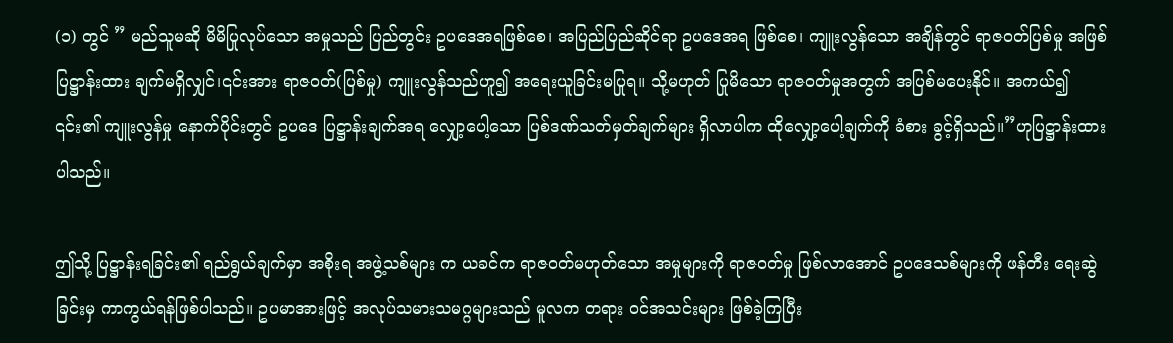(၁) တွင် ” မည်သူမဆို မိမိပြုလုပ်သော အမှုသည် ပြည်တွင်း ဥပဒေအရဖြစ်စေ၊ အပြည်ပြည်ဆိုင်ရာ ဥပဒေအရ ဖြစ်စေ၊ ကျူးလွန်သော အချိန်တွင် ရာဇဝတ်ပြစ်မှု အဖြစ် ပြဋ္ဌာန်းထား ချက်မရှိလျှင်၊၎င်းအား ရာဇဝတ်(ပြစ်မှု) ကျူးလွန်သည်ဟူ၍ အရေးယူခြင်းမပြုရ။ သို့မဟုတ် ပြုမိသော ရာဇဝတ်မှုအတွက် အပြစ်မပေးနိုင်။ အကယ်၍ ၎င်း၏ ကျူးလွန်မှု နောက်ပိုင်းတွင် ဥပဒေ ပြဋ္ဌာန်းချက်အရ လျှော့ပေါ့သော ပြစ်ဒဏ်သတ်မှတ်ချက်များ ရှိလာပါက ထိုလျှော့ပေါ့ချက်ကို ခံစား ခွင့်ရှိသည်။”ဟုပြဋ္ဌာန်းထားပါသည်။

ဤသို့ ပြဋ္ဌာန်းရခြင်း၏ ရည်ရွယ်ချက်မှာ အစိုးရ အဖွဲ့သစ်များ က ယခင်က ရာဇဝတ်မဟုတ်သော အမှုများကို ရာဇဝတ်မှု ဖြစ်လာအောင် ဥပဒေသစ်များကို ဖန်တီး ရေးဆွဲခြင်းမှ ကာကွယ်ရန်ဖြစ်ပါသည်။ ဥပမာအားဖြင့် အလုပ်သမားသမဂ္ဂများသည် မူလက တရား ဝင်အသင်းများ ဖြစ်ခဲ့ကြပြီး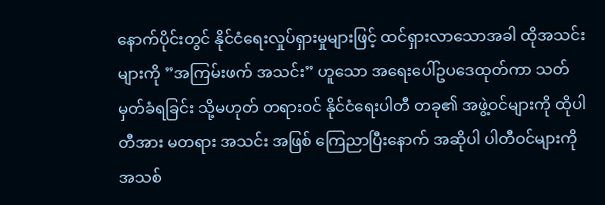နောက်ပိုင်းတွင် နိုင်ငံရေးလှုပ်ရှားမှုများဖြင့် ထင်ရှားလာသောအခါ ထိုအသင်းများကို ”အကြမ်းဖက် အသင်း” ဟူသော အရေးပေါ်ဥပဒေထုတ်ကာ သတ်မှတ်ခံရခြင်း သို့မဟုတ် တရားဝင် နိုင်ငံရေးပါတီ တခု၏ အဖွဲ့ဝင်များကို ထိုပါတီအား မတရား အသင်း အဖြစ် ကြေညာပြီးနောက် အဆိုပါ ပါတီဝင်များကို အသစ်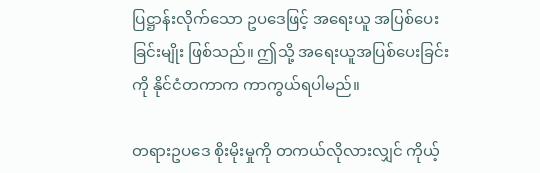ပြဋ္ဌာန်းလိုက်သော ဥပဒေဖြင့် အရေးယူ အပြစ်ပေး ခြင်းမျိုး ဖြစ်သည်။ ဤသို့ အရေးယူအပြစ်ပေးခြင်းကို နိုင်ငံတကာက ကာကွယ်ရပါမည်။

တရားဥပဒေ စိုးမိုးမှုကို တကယ်လိုလားလျှင် ကိုယ့်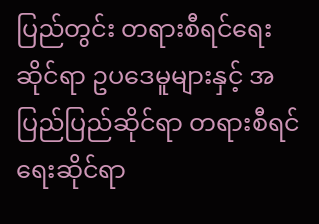ပြည်တွင်း တရားစီရင်ရေးဆိုင်ရာ ဥပဒေမူများနှင့် အပြည်ပြည်ဆိုင်ရာ တရားစီရင်ရေးဆိုင်ရာ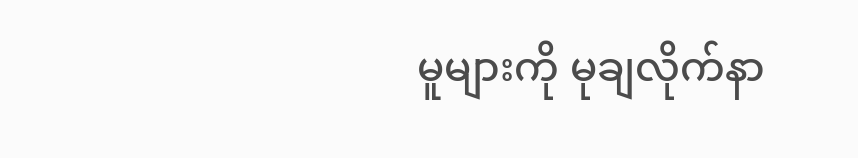မူများကို မုချလိုက်နာ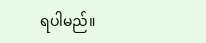ရပါမည်။